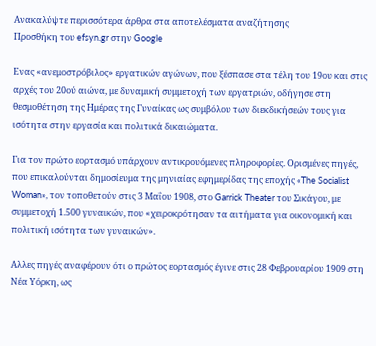Ανακαλύψτε περισσότερα άρθρα στα αποτελέσματα αναζήτησης
Προσθήκη του efsyn.gr στην Google

Ενας «ανεμοστρόβιλος» εργατικών αγώνων, που ξέσπασε στα τέλη του 19ου και στις αρχές του 20ού αιώνα, με δυναμική συμμετοχή των εργατριών, οδήγησε στη θεσμοθέτηση της Ημέρας της Γυναίκας ως συμβόλου των διεκδικήσεών τους για ισότητα στην εργασία και πολιτικά δικαιώματα.

Για τον πρώτο εορτασμό υπάρχουν αντικρουόμενες πληροφορίες. Ορισμένες πηγές, που επικαλούνται δημοσίευμα της μηνιαίας εφημερίδας της εποχής «The Socialist Woman», τον τοποθετούν στις 3 Μαΐου 1908, στο Garrick Theater του Σικάγου, με συμμετοχή 1.500 γυναικών, που «χειροκρότησαν τα αιτήματα για οικονομική και πολιτική ισότητα των γυναικών».

Αλλες πηγές αναφέρουν ότι ο πρώτος εορτασμός έγινε στις 28 Φεβρουαρίου 1909 στη Νέα Υόρκη, ως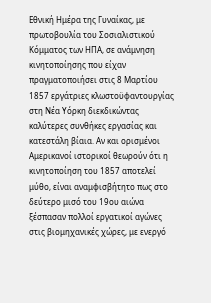Εθνική Ημέρα της Γυναίκας, με πρωτοβουλία του Σοσιαλιστικού Κόμματος των ΗΠΑ, σε ανάμνηση κινητοποίησης που είχαν πραγματοποιήσει στις 8 Μαρτίου 1857 εργάτριες κλωστοϋφαντουργίας στη Νέα Υόρκη διεκδικώντας καλύτερες συνθήκες εργασίας και κατεστάλη βίαια. Αν και ορισμένοι Αμερικανοί ιστορικοί θεωρούν ότι η κινητοποίηση του 1857 αποτελεί μύθο, είναι αναμφισβήτητο πως στο δεύτερο μισό του 19ου αιώνα ξέσπασαν πολλοί εργατικοί αγώνες στις βιομηχανικές χώρες, με ενεργό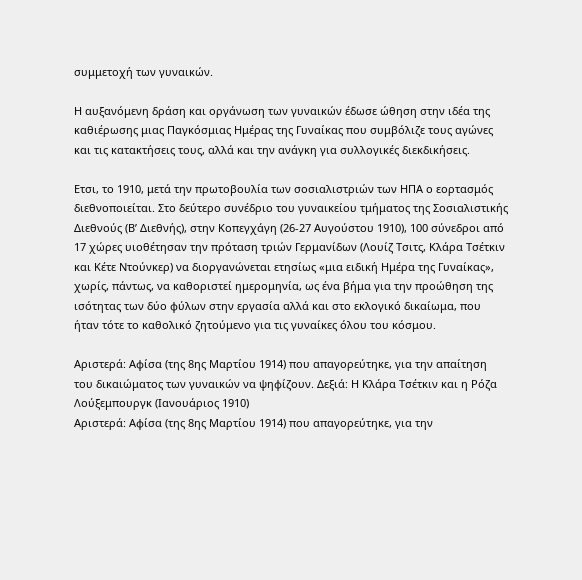συμμετοχή των γυναικών.

Η αυξανόμενη δράση και οργάνωση των γυναικών έδωσε ώθηση στην ιδέα της καθιέρωσης μιας Παγκόσμιας Ημέρας της Γυναίκας που συμβόλιζε τους αγώνες και τις κατακτήσεις τους, αλλά και την ανάγκη για συλλογικές διεκδικήσεις.

Ετσι, το 1910, μετά την πρωτοβουλία των σοσιαλιστριών των ΗΠΑ ο εορτασμός διεθνοποιείται. Στο δεύτερο συνέδριο του γυναικείου τμήματος της Σοσιαλιστικής Διεθνούς (Β’ Διεθνής), στην Κοπεγχάγη (26-27 Αυγούστου 1910), 100 σύνεδροι από 17 χώρες υιοθέτησαν την πρόταση τριών Γερμανίδων (Λουίζ Τσιτς, Κλάρα Τσέτκιν και Κέτε Ντούνκερ) να διοργανώνεται ετησίως «μια ειδική Ημέρα της Γυναίκας», χωρίς, πάντως, να καθοριστεί ημερομηνία, ως ένα βήμα για την προώθηση της ισότητας των δύο φύλων στην εργασία αλλά και στο εκλογικό δικαίωμα, που ήταν τότε το καθολικό ζητούμενο για τις γυναίκες όλου του κόσμου.

Αριστερά: Αφίσα (της 8ης Μαρτίου 1914) που απαγορεύτηκε, για την απαίτηση του δικαιώματος των γυναικών να ψηφίζουν. Δεξιά: Η Κλάρα Τσέτκιν και η Ρόζα Λούξεμπουργκ (Ιανουάριος 1910)
Αριστερά: Αφίσα (της 8ης Μαρτίου 1914) που απαγορεύτηκε, για την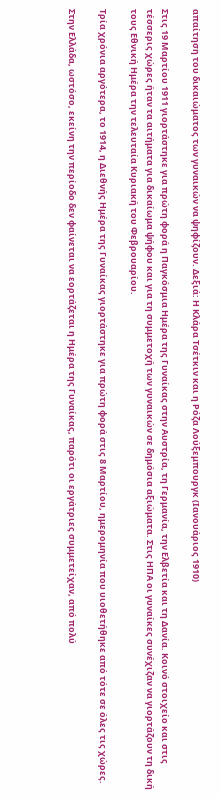απαίτηση του δικαιώματος των γυναικών να ψηφίζουν. Δεξιά: Η Κλάρα Τσέτκιν και η Ρόζα Λούξεμπουργκ (Ιανουάριος 1910)

Στις 19 Μαρτίου 1911 γιορτάστηκε για πρώτη φορά η Παγκόσμια Ημέρα της Γυναίκας στην Αυστρία, τη Γερμανία, την Ελβετία και τη Δανία. Κοινό στοιχείο και στις τέσσερις χώρες ήταν τα αιτήματα για δικαίωμα ψήφου και για τη συμμετοχή των γυναικών σε δημόσια αξιώματα. Στις ΗΠΑ οι γυναίκες συνέχιζαν να γιορτάζουν τη δική τους Εθνική Ημέρα την τελευταία Κυριακή του Φεβρουαρίου.

Τρία χρόνια αργότερα, το 1914, η Διεθνής Ημέρα της Γυναίκας γιορτάστηκε για πρώτη φορά στις 8 Μαρτίου, ημερομηνία που υιοθετήθηκε από τότε σε όλες τις χώρες.

Στην Ελλάδα, ωστόσο, εκείνη την περίοδο δεν φαίνεται να εορτάζεται η Ημέρα της Γυναίκας, παρότι οι εργάτριες συμμετείχαν, από πολύ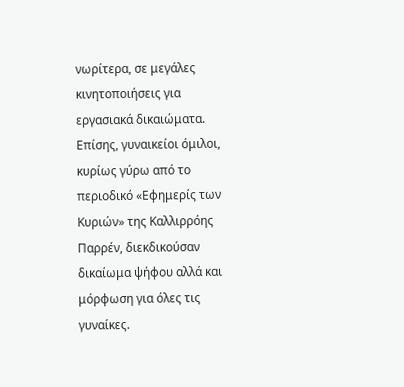νωρίτερα, σε μεγάλες κινητοποιήσεις για εργασιακά δικαιώματα. Επίσης, γυναικείοι όμιλοι, κυρίως γύρω από το περιοδικό «Εφημερίς των Κυριών» της Καλλιρρόης Παρρέν, διεκδικούσαν δικαίωμα ψήφου αλλά και μόρφωση για όλες τις γυναίκες.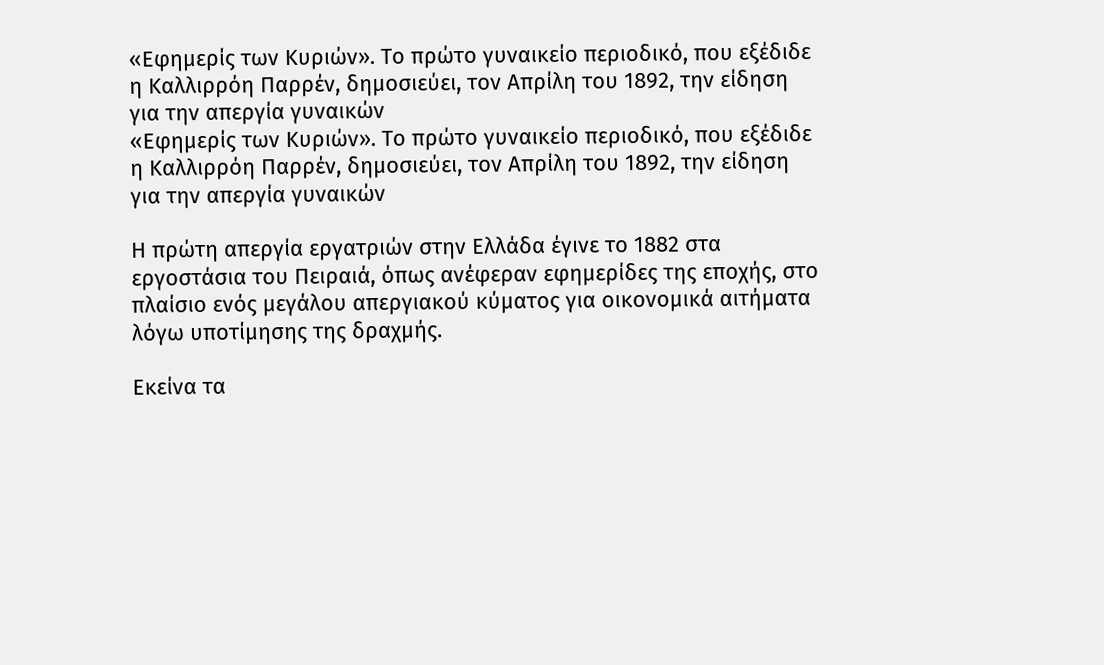«Εφημερίς των Κυριών». Το πρώτο γυναικείο περιοδικό, που εξέδιδε η Καλλιρρόη Παρρέν, δημοσιεύει, τον Απρίλη του 1892, την είδηση για την απεργία γυναικών
«Εφημερίς των Κυριών». Το πρώτο γυναικείο περιοδικό, που εξέδιδε η Καλλιρρόη Παρρέν, δημοσιεύει, τον Απρίλη του 1892, την είδηση για την απεργία γυναικών

Η πρώτη απεργία εργατριών στην Ελλάδα έγινε το 1882 στα εργοστάσια του Πειραιά, όπως ανέφεραν εφημερίδες της εποχής, στο πλαίσιο ενός μεγάλου απεργιακού κύματος για οικονομικά αιτήματα λόγω υποτίμησης της δραχμής.

Εκείνα τα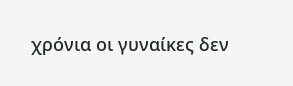χρόνια οι γυναίκες δεν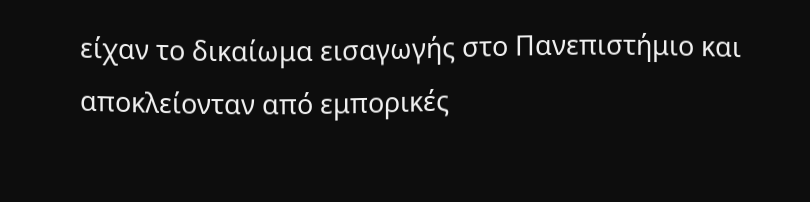είχαν το δικαίωμα εισαγωγής στο Πανεπιστήμιο και αποκλείονταν από εμπορικές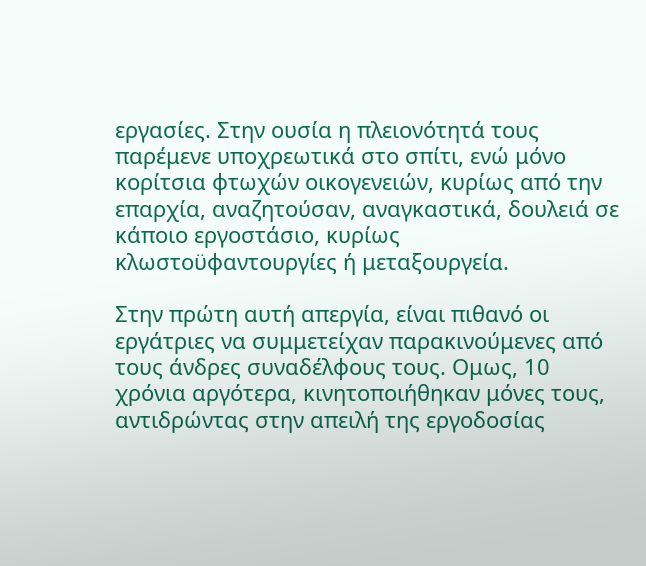εργασίες. Στην ουσία η πλειονότητά τους παρέμενε υποχρεωτικά στο σπίτι, ενώ μόνο κορίτσια φτωχών οικογενειών, κυρίως από την επαρχία, αναζητούσαν, αναγκαστικά, δουλειά σε κάποιο εργοστάσιο, κυρίως κλωστοϋφαντουργίες ή μεταξουργεία.

Στην πρώτη αυτή απεργία, είναι πιθανό οι εργάτριες να συμμετείχαν παρακινούμενες από τους άνδρες συναδέλφους τους. Ομως, 10 χρόνια αργότερα, κινητοποιήθηκαν μόνες τους, αντιδρώντας στην απειλή της εργοδοσίας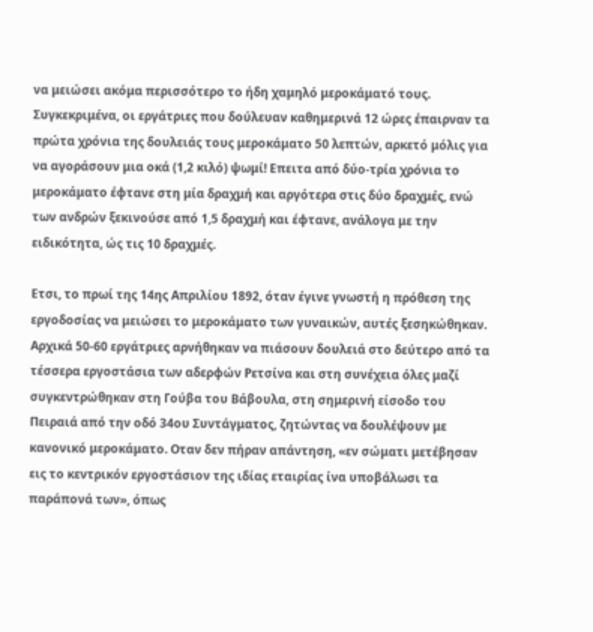να μειώσει ακόμα περισσότερο το ήδη χαμηλό μεροκάματό τους. Συγκεκριμένα, οι εργάτριες που δούλευαν καθημερινά 12 ώρες έπαιρναν τα πρώτα χρόνια της δουλειάς τους μεροκάματο 50 λεπτών, αρκετό μόλις για να αγοράσουν μια οκά (1,2 κιλό) ψωμί! Επειτα από δύο-τρία χρόνια το μεροκάματο έφτανε στη μία δραχμή και αργότερα στις δύο δραχμές, ενώ των ανδρών ξεκινούσε από 1,5 δραχμή και έφτανε, ανάλογα με την ειδικότητα, ώς τις 10 δραχμές.

Ετσι, το πρωί της 14ης Απριλίου 1892, όταν έγινε γνωστή η πρόθεση της εργοδοσίας να μειώσει το μεροκάματο των γυναικών, αυτές ξεσηκώθηκαν. Αρχικά 50-60 εργάτριες αρνήθηκαν να πιάσουν δουλειά στο δεύτερο από τα τέσσερα εργοστάσια των αδερφών Ρετσίνα και στη συνέχεια όλες μαζί συγκεντρώθηκαν στη Γούβα του Βάβουλα, στη σημερινή είσοδο του Πειραιά από την οδό 34ου Συντάγματος, ζητώντας να δουλέψουν με κανονικό μεροκάματο. Οταν δεν πήραν απάντηση, «εν σώματι μετέβησαν εις το κεντρικόν εργοστάσιον της ιδίας εταιρίας ίνα υποβάλωσι τα παράπονά των», όπως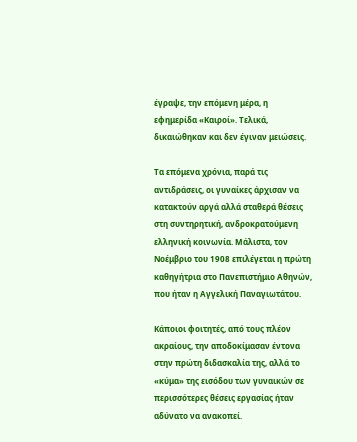έγραψε, την επόμενη μέρα, η εφημερίδα «Καιροί». Τελικά, δικαιώθηκαν και δεν έγιναν μειώσεις.

Τα επόμενα χρόνια, παρά τις αντιδράσεις, οι γυναίκες άρχισαν να κατακτούν αργά αλλά σταθερά θέσεις στη συντηρητική, ανδροκρατούμενη ελληνική κοινωνία. Μάλιστα, τον Νοέμβριο του 1908 επιλέγεται η πρώτη καθηγήτρια στο Πανεπιστήμιο Αθηνών, που ήταν η Αγγελική Παναγιωτάτου.

Κάποιοι φοιτητές, από τους πλέον ακραίους, την αποδοκίμασαν έντονα στην πρώτη διδασκαλία της, αλλά το «κύμα» της εισόδου των γυναικών σε περισσότερες θέσεις εργασίας ήταν αδύνατο να ανακοπεί.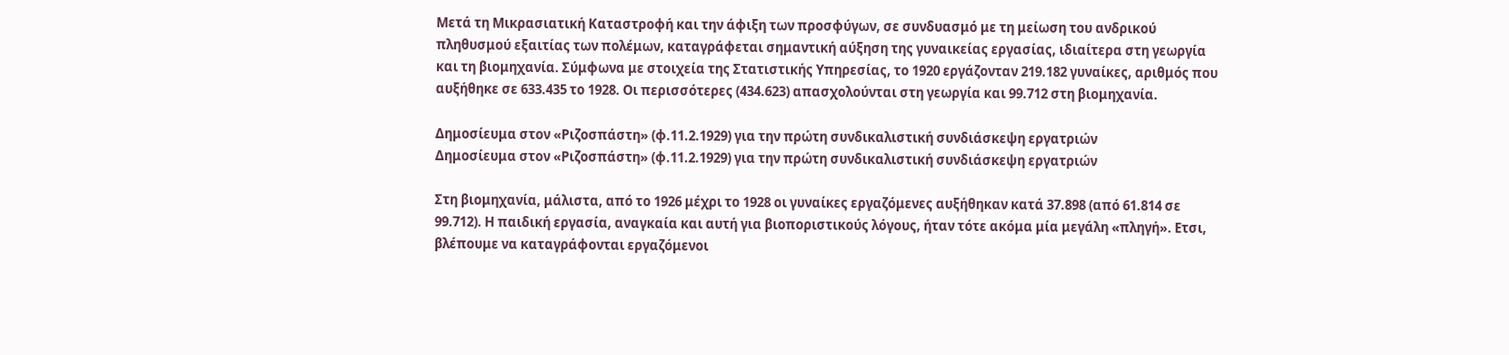Μετά τη Μικρασιατική Καταστροφή και την άφιξη των προσφύγων, σε συνδυασμό με τη μείωση του ανδρικού πληθυσμού εξαιτίας των πολέμων, καταγράφεται σημαντική αύξηση της γυναικείας εργασίας, ιδιαίτερα στη γεωργία και τη βιομηχανία. Σύμφωνα με στοιχεία της Στατιστικής Υπηρεσίας, το 1920 εργάζονταν 219.182 γυναίκες, αριθμός που αυξήθηκε σε 633.435 το 1928. Οι περισσότερες (434.623) απασχολούνται στη γεωργία και 99.712 στη βιομηχανία.

Δημοσίευμα στον «Ριζοσπάστη» (φ.11.2.1929) για την πρώτη συνδικαλιστική συνδιάσκεψη εργατριών
Δημοσίευμα στον «Ριζοσπάστη» (φ.11.2.1929) για την πρώτη συνδικαλιστική συνδιάσκεψη εργατριών

Στη βιομηχανία, μάλιστα, από το 1926 μέχρι το 1928 οι γυναίκες εργαζόμενες αυξήθηκαν κατά 37.898 (από 61.814 σε 99.712). Η παιδική εργασία, αναγκαία και αυτή για βιοποριστικούς λόγους, ήταν τότε ακόμα μία μεγάλη «πληγή». Ετσι, βλέπουμε να καταγράφονται εργαζόμενοι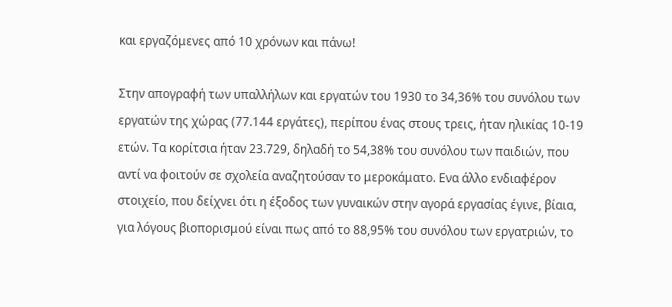και εργαζόμενες από 10 χρόνων και πάνω!

Στην απογραφή των υπαλλήλων και εργατών του 1930 το 34,36% του συνόλου των εργατών της χώρας (77.144 εργάτες), περίπου ένας στους τρεις, ήταν ηλικίας 10-19 ετών. Τα κορίτσια ήταν 23.729, δηλαδή το 54,38% του συνόλου των παιδιών, που αντί να φοιτούν σε σχολεία αναζητούσαν το μεροκάματο. Ενα άλλο ενδιαφέρον στοιχείο, που δείχνει ότι η έξοδος των γυναικών στην αγορά εργασίας έγινε, βίαια, για λόγους βιοπορισμού είναι πως από το 88,95% του συνόλου των εργατριών, το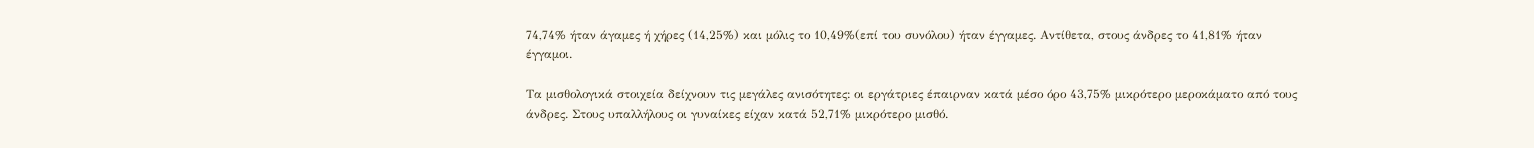74,74% ήταν άγαμες ή χήρες (14,25%) και μόλις το 10,49%(επί του συνόλου) ήταν έγγαμες. Αντίθετα, στους άνδρες το 41,81% ήταν έγγαμοι.

Τα μισθολογικά στοιχεία δείχνουν τις μεγάλες ανισότητες: οι εργάτριες έπαιρναν κατά μέσο όρο 43,75% μικρότερο μεροκάματο από τους άνδρες. Στους υπαλλήλους οι γυναίκες είχαν κατά 52,71% μικρότερο μισθό.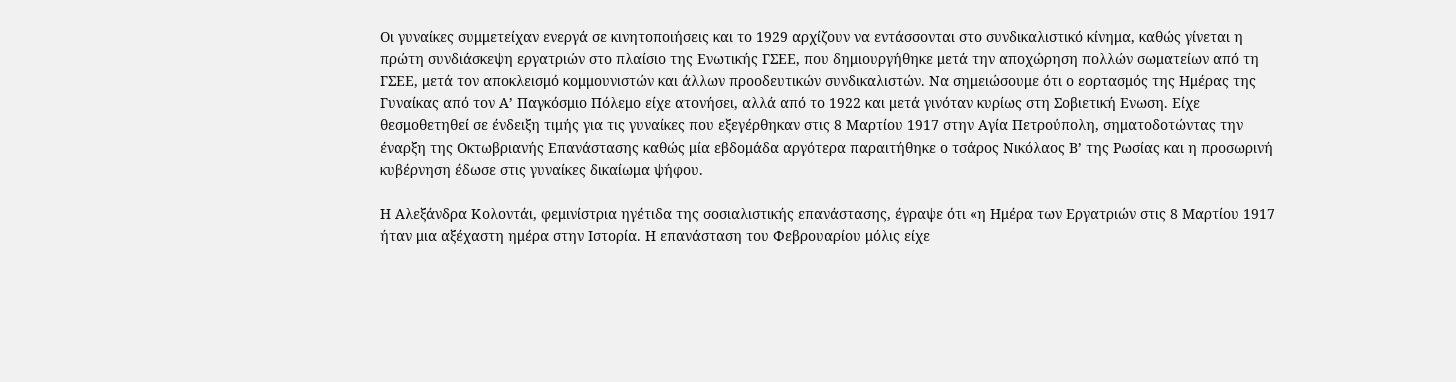Οι γυναίκες συμμετείχαν ενεργά σε κινητοποιήσεις και το 1929 αρχίζουν να εντάσσονται στο συνδικαλιστικό κίνημα, καθώς γίνεται η πρώτη συνδιάσκεψη εργατριών στο πλαίσιο της Ενωτικής ΓΣΕΕ, που δημιουργήθηκε μετά την αποχώρηση πολλών σωματείων από τη ΓΣΕΕ, μετά τον αποκλεισμό κομμουνιστών και άλλων προοδευτικών συνδικαλιστών. Να σημειώσουμε ότι ο εορτασμός της Ημέρας της Γυναίκας από τον Α’ Παγκόσμιο Πόλεμο είχε ατονήσει, αλλά από το 1922 και μετά γινόταν κυρίως στη Σοβιετική Ενωση. Είχε θεσμοθετηθεί σε ένδειξη τιμής για τις γυναίκες που εξεγέρθηκαν στις 8 Μαρτίου 1917 στην Αγία Πετρούπολη, σηματοδοτώντας την έναρξη της Οκτωβριανής Επανάστασης καθώς μία εβδομάδα αργότερα παραιτήθηκε ο τσάρος Νικόλαος Β’ της Ρωσίας και η προσωρινή κυβέρνηση έδωσε στις γυναίκες δικαίωμα ψήφου.

Η Αλεξάνδρα Κολοντάι, φεμινίστρια ηγέτιδα της σοσιαλιστικής επανάστασης, έγραψε ότι «η Ημέρα των Εργατριών στις 8 Μαρτίου 1917 ήταν μια αξέχαστη ημέρα στην Ιστορία. Η επανάσταση του Φεβρουαρίου μόλις είχε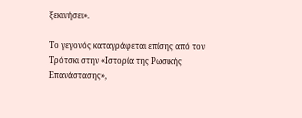ξεκινήσει».

Το γεγονός καταγράφεται επίσης από τον Τρότσκι στην «Ιστορία της Ρωσικής Επανάστασης»,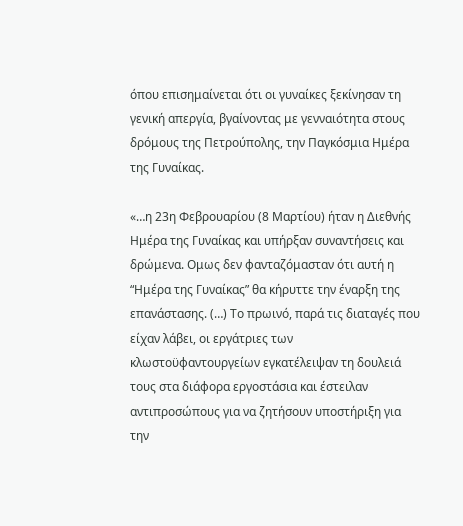όπου επισημαίνεται ότι οι γυναίκες ξεκίνησαν τη γενική απεργία, βγαίνοντας με γενναιότητα στους δρόμους της Πετρούπολης, την Παγκόσμια Ημέρα της Γυναίκας.

«…η 23η Φεβρουαρίου (8 Μαρτίου) ήταν η Διεθνής Ημέρα της Γυναίκας και υπήρξαν συναντήσεις και δρώμενα. Ομως δεν φανταζόμασταν ότι αυτή η “Ημέρα της Γυναίκας” θα κήρυττε την έναρξη της επανάστασης. (…) Το πρωινό, παρά τις διαταγές που είχαν λάβει, οι εργάτριες των κλωστοϋφαντουργείων εγκατέλειψαν τη δουλειά τους στα διάφορα εργοστάσια και έστειλαν αντιπροσώπους για να ζητήσουν υποστήριξη για την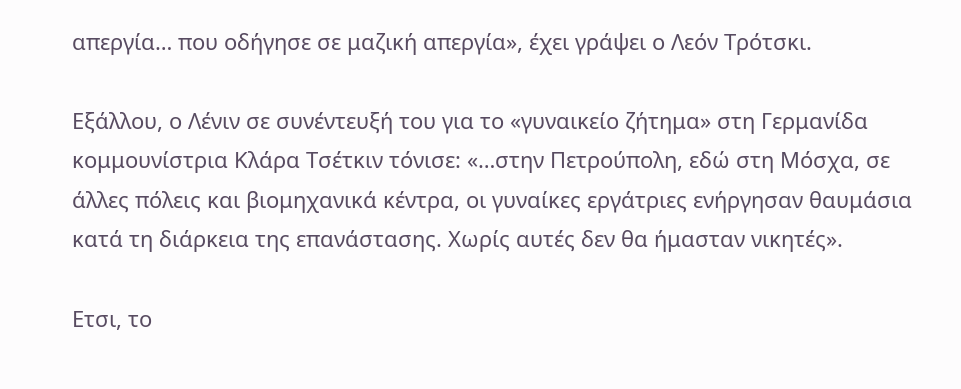απεργία… που οδήγησε σε μαζική απεργία», έχει γράψει ο Λεόν Τρότσκι.

Εξάλλου, ο Λένιν σε συνέντευξή του για το «γυναικείο ζήτημα» στη Γερμανίδα κομμουνίστρια Κλάρα Τσέτκιν τόνισε: «…στην Πετρούπολη, εδώ στη Μόσχα, σε άλλες πόλεις και βιομηχανικά κέντρα, οι γυναίκες εργάτριες ενήργησαν θαυμάσια κατά τη διάρκεια της επανάστασης. Χωρίς αυτές δεν θα ήμασταν νικητές».

Ετσι, το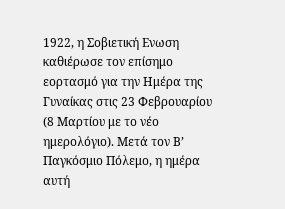1922, η Σοβιετική Ενωση καθιέρωσε τον επίσημο εορτασμό για την Ημέρα της Γυναίκας στις 23 Φεβρουαρίου (8 Μαρτίου με το νέο ημερολόγιο). Μετά τον Β’ Παγκόσμιο Πόλεμο, η ημέρα αυτή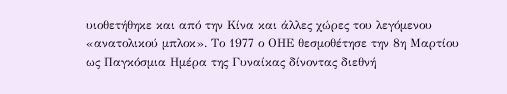υιοθετήθηκε και από την Κίνα και άλλες χώρες του λεγόμενου «ανατολικού μπλοκ». Το 1977 ο ΟΗΕ θεσμοθέτησε την 8η Μαρτίου ως Παγκόσμια Ημέρα της Γυναίκας δίνοντας διεθνή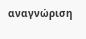αναγνώριση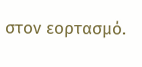στον εορτασμό.